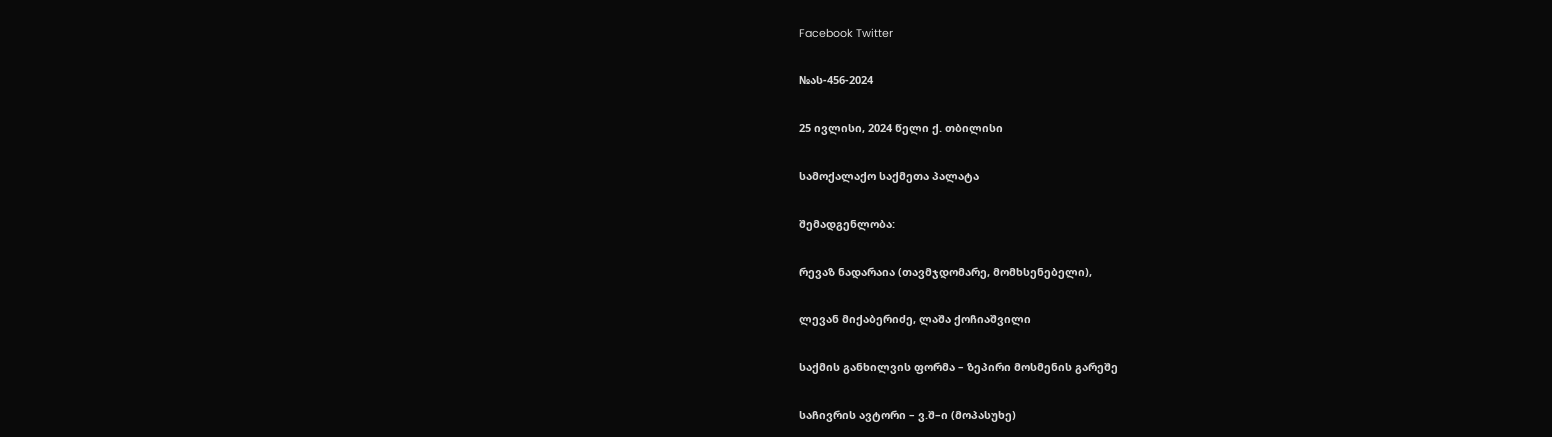Facebook Twitter

№ას-456-2024

25 ივლისი, 2024 წელი ქ. თბილისი

სამოქალაქო საქმეთა პალატა

შემადგენლობა:

რევაზ ნადარაია (თავმჯდომარე, მომხსენებელი),

ლევან მიქაბერიძე, ლაშა ქოჩიაშვილი

საქმის განხილვის ფორმა – ზეპირი მოსმენის გარეშე

საჩივრის ავტორი – ვ.შ–ი (მოპასუხე)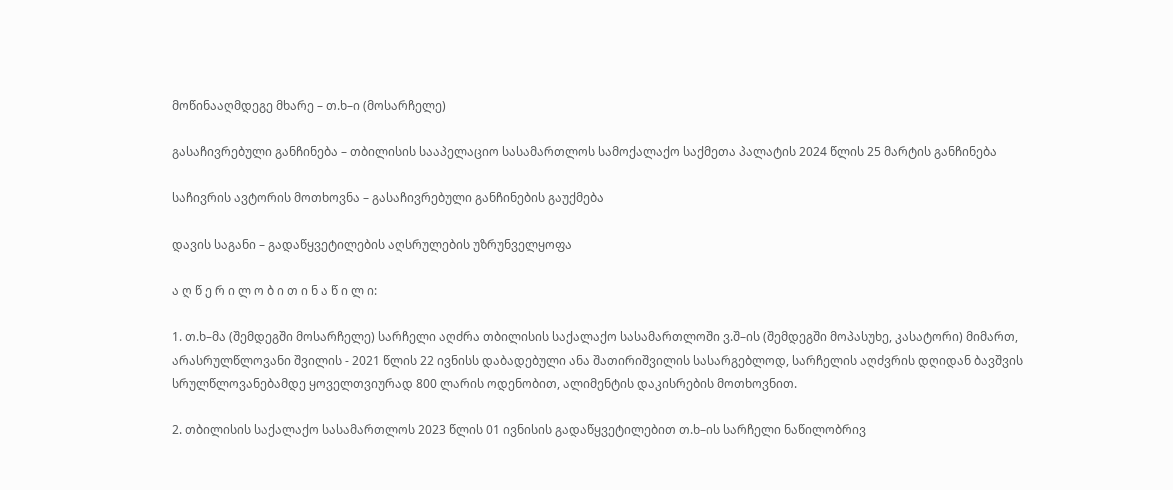მოწინააღმდეგე მხარე – თ.ხ–ი (მოსარჩელე)

გასაჩივრებული განჩინება – თბილისის სააპელაციო სასამართლოს სამოქალაქო საქმეთა პალატის 2024 წლის 25 მარტის განჩინება

საჩივრის ავტორის მოთხოვნა – გასაჩივრებული განჩინების გაუქმება

დავის საგანი – გადაწყვეტილების აღსრულების უზრუნველყოფა

ა ღ წ ე რ ი ლ ო ბ ი თ ი ნ ა წ ი ლ ი:

1. თ.ხ–მა (შემდეგში მოსარჩელე) სარჩელი აღძრა თბილისის საქალაქო სასამართლოში ვ.შ–ის (შემდეგში მოპასუხე, კასატორი) მიმართ, არასრულწლოვანი შვილის - 2021 წლის 22 ივნისს დაბადებული ანა შათირიშვილის სასარგებლოდ, სარჩელის აღძვრის დღიდან ბავშვის სრულწლოვანებამდე ყოველთვიურად 800 ლარის ოდენობით, ალიმენტის დაკისრების მოთხოვნით.

2. თბილისის საქალაქო სასამართლოს 2023 წლის 01 ივნისის გადაწყვეტილებით თ.ხ–ის სარჩელი ნაწილობრივ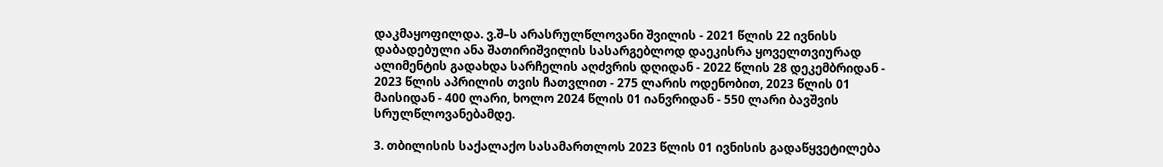დაკმაყოფილდა. ვ.შ–ს არასრულწლოვანი შვილის - 2021 წლის 22 ივნისს დაბადებული ანა შათირიშვილის სასარგებლოდ დაეკისრა ყოველთვიურად ალიმენტის გადახდა სარჩელის აღძვრის დღიდან - 2022 წლის 28 დეკემბრიდან - 2023 წლის აპრილის თვის ჩათვლით - 275 ლარის ოდენობით, 2023 წლის 01 მაისიდან - 400 ლარი, ხოლო 2024 წლის 01 იანვრიდან - 550 ლარი ბავშვის სრულწლოვანებამდე.

3. თბილისის საქალაქო სასამართლოს 2023 წლის 01 ივნისის გადაწყვეტილება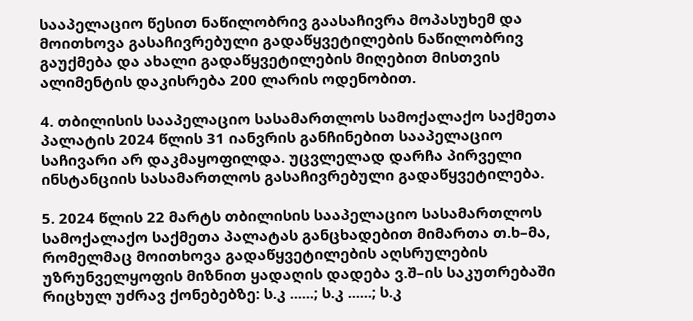სააპელაციო წესით ნაწილობრივ გაასაჩივრა მოპასუხემ და მოითხოვა გასაჩივრებული გადაწყვეტილების ნაწილობრივ გაუქმება და ახალი გადაწყვეტილების მიღებით მისთვის ალიმენტის დაკისრება 200 ლარის ოდენობით.

4. თბილისის სააპელაციო სასამართლოს სამოქალაქო საქმეთა პალატის 2024 წლის 31 იანვრის განჩინებით სააპელაციო საჩივარი არ დაკმაყოფილდა. უცვლელად დარჩა პირველი ინსტანციის სასამართლოს გასაჩივრებული გადაწყვეტილება.

5. 2024 წლის 22 მარტს თბილისის სააპელაციო სასამართლოს სამოქალაქო საქმეთა პალატას განცხადებით მიმართა თ.ხ–მა, რომელმაც მოითხოვა გადაწყვეტილების აღსრულების უზრუნველყოფის მიზნით ყადაღის დადება ვ.შ–ის საკუთრებაში რიცხულ უძრავ ქონებებზე: ს.კ ......; ს.კ ......; ს.კ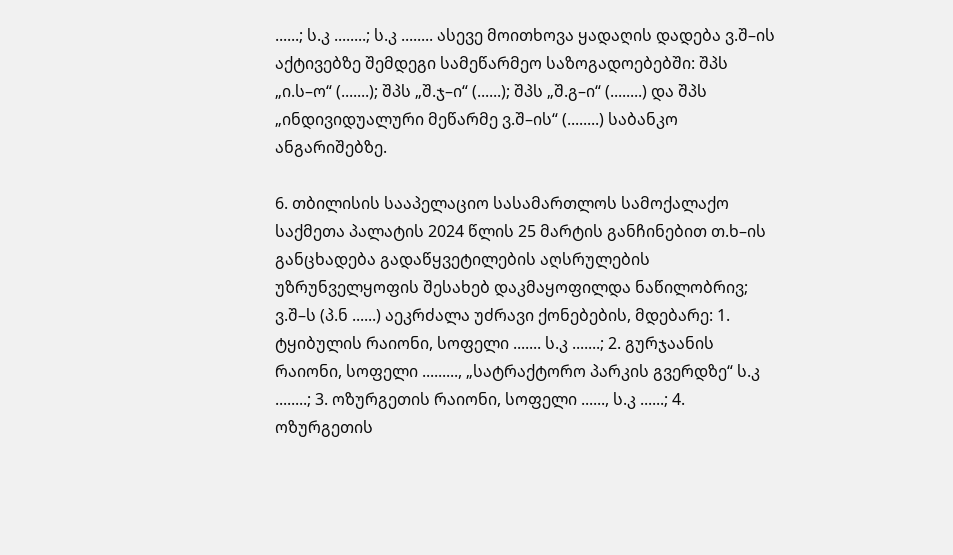......; ს.კ ........; ს.კ ........ ასევე მოითხოვა ყადაღის დადება ვ.შ–ის აქტივებზე შემდეგი სამეწარმეო საზოგადოებებში: შპს „ი.ს–ო“ (.......); შპს „შ.ჯ–ი“ (......); შპს „შ.გ–ი“ (........) და შპს „ინდივიდუალური მეწარმე ვ.შ–ის“ (........) საბანკო ანგარიშებზე.

6. თბილისის სააპელაციო სასამართლოს სამოქალაქო საქმეთა პალატის 2024 წლის 25 მარტის განჩინებით თ.ხ–ის განცხადება გადაწყვეტილების აღსრულების უზრუნველყოფის შესახებ დაკმაყოფილდა ნაწილობრივ; ვ.შ–ს (პ.ნ ......) აეკრძალა უძრავი ქონებების, მდებარე: 1. ტყიბულის რაიონი, სოფელი ....... ს.კ .......; 2. გურჯაანის რაიონი, სოფელი ........., „სატრაქტორო პარკის გვერდზე“ ს.კ ........; 3. ოზურგეთის რაიონი, სოფელი ......, ს.კ ......; 4. ოზურგეთის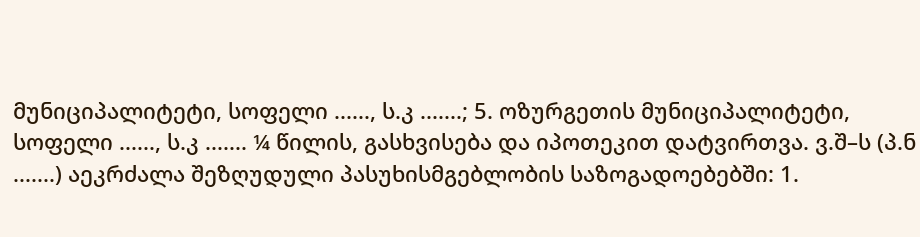მუნიციპალიტეტი, სოფელი ......, ს.კ .......; 5. ოზურგეთის მუნიციპალიტეტი, სოფელი ......, ს.კ ....... ¼ წილის, გასხვისება და იპოთეკით დატვირთვა. ვ.შ–ს (პ.ნ .......) აეკრძალა შეზღუდული პასუხისმგებლობის საზოგადოებებში: 1.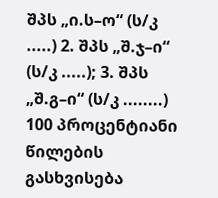შპს „ი.ს–ო“ (ს/კ .....) 2. შპს „შ.ჯ–ი“ (ს/კ .....); 3. შპს „შ.გ–ი“ (ს/კ ........) 100 პროცენტიანი წილების გასხვისება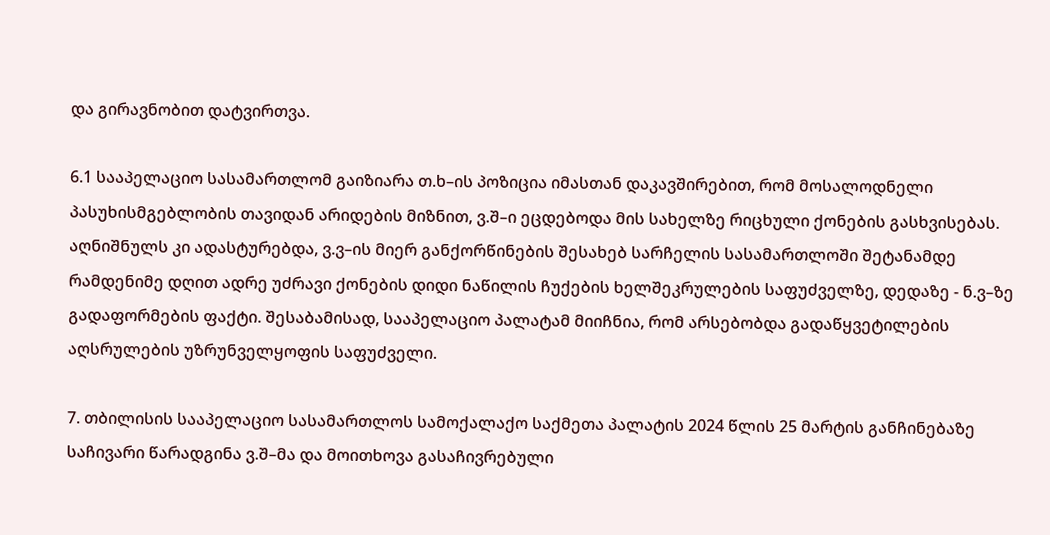და გირავნობით დატვირთვა.

6.1 სააპელაციო სასამართლომ გაიზიარა თ.ხ–ის პოზიცია იმასთან დაკავშირებით, რომ მოსალოდნელი პასუხისმგებლობის თავიდან არიდების მიზნით, ვ.შ–ი ეცდებოდა მის სახელზე რიცხული ქონების გასხვისებას. აღნიშნულს კი ადასტურებდა, ვ.ვ–ის მიერ განქორწინების შესახებ სარჩელის სასამართლოში შეტანამდე რამდენიმე დღით ადრე უძრავი ქონების დიდი ნაწილის ჩუქების ხელშეკრულების საფუძველზე, დედაზე - ნ.ვ–ზე გადაფორმების ფაქტი. შესაბამისად, სააპელაციო პალატამ მიიჩნია, რომ არსებობდა გადაწყვეტილების აღსრულების უზრუნველყოფის საფუძველი.

7. თბილისის სააპელაციო სასამართლოს სამოქალაქო საქმეთა პალატის 2024 წლის 25 მარტის განჩინებაზე საჩივარი წარადგინა ვ.შ–მა და მოითხოვა გასაჩივრებული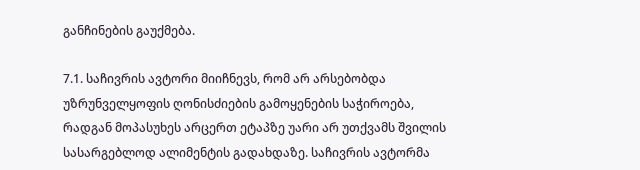განჩინების გაუქმება.

7.1. საჩივრის ავტორი მიიჩნევს, რომ არ არსებობდა უზრუნველყოფის ღონისძიების გამოყენების საჭიროება, რადგან მოპასუხეს არცერთ ეტაპზე უარი არ უთქვამს შვილის სასარგებლოდ ალიმენტის გადახდაზე. საჩივრის ავტორმა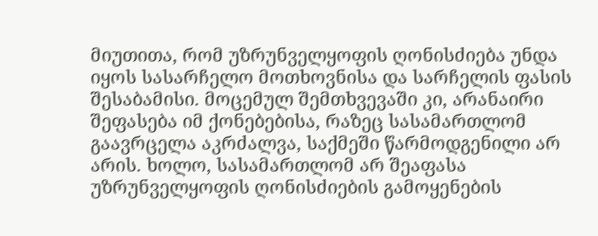მიუთითა, რომ უზრუნველყოფის ღონისძიება უნდა იყოს სასარჩელო მოთხოვნისა და სარჩელის ფასის შესაბამისი. მოცემულ შემთხვევაში კი, არანაირი შეფასება იმ ქონებებისა, რაზეც სასამართლომ გაავრცელა აკრძალვა, საქმეში წარმოდგენილი არ არის. ხოლო, სასამართლომ არ შეაფასა უზრუნველყოფის ღონისძიების გამოყენების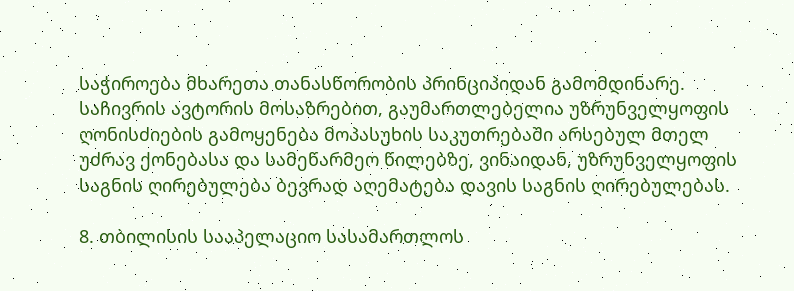საჭიროება მხარეთა თანასწორობის პრინციპიდან გამომდინარე. საჩივრის ავტორის მოსაზრებით, გაუმართლებელია უზრუნველყოფის ღონისძიების გამოყენება მოპასუხის საკუთრებაში არსებულ მთელ უძრავ ქონებასა და სამეწარმეო წილებზე, ვინაიდან, უზრუნველყოფის საგნის ღირებულება ბევრად აღემატება დავის საგნის ღირებულებას.

8. თბილისის სააპელაციო სასამართლოს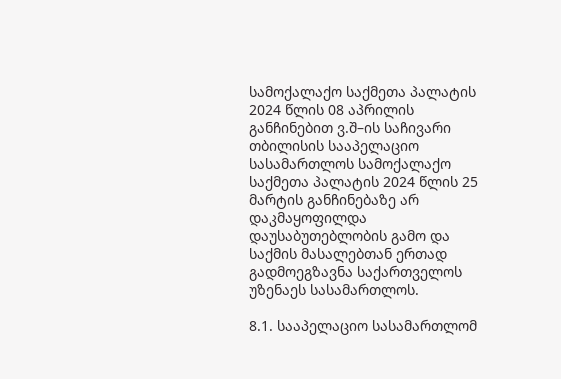სამოქალაქო საქმეთა პალატის 2024 წლის 08 აპრილის განჩინებით ვ.შ–ის საჩივარი თბილისის სააპელაციო სასამართლოს სამოქალაქო საქმეთა პალატის 2024 წლის 25 მარტის განჩინებაზე არ დაკმაყოფილდა დაუსაბუთებლობის გამო და საქმის მასალებთან ერთად გადმოეგზავნა საქართველოს უზენაეს სასამართლოს.

8.1. სააპელაციო სასამართლომ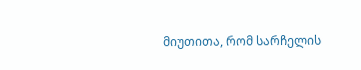მიუთითა, რომ სარჩელის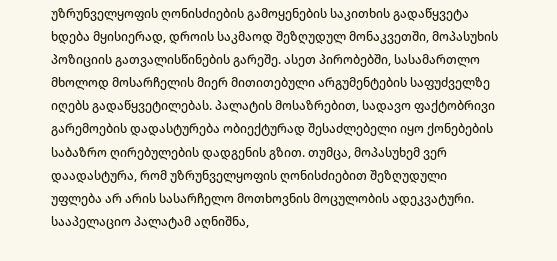უზრუნველყოფის ღონისძიების გამოყენების საკითხის გადაწყვეტა ხდება მყისიერად, დროის საკმაოდ შეზღუდულ მონაკვეთში, მოპასუხის პოზიციის გათვალისწინების გარეშე. ასეთ პირობებში, სასამართლო მხოლოდ მოსარჩელის მიერ მითითებული არგუმენტების საფუძველზე იღებს გადაწყვეტილებას. პალატის მოსაზრებით, სადავო ფაქტობრივი გარემოების დადასტურება ობიექტურად შესაძლებელი იყო ქონებების საბაზრო ღირებულების დადგენის გზით. თუმცა, მოპასუხემ ვერ დაადასტურა, რომ უზრუნველყოფის ღონისძიებით შეზღუდული უფლება არ არის სასარჩელო მოთხოვნის მოცულობის ადეკვატური. სააპელაციო პალატამ აღნიშნა,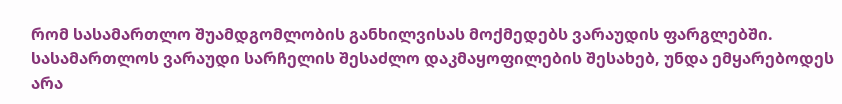რომ სასამართლო შუამდგომლობის განხილვისას მოქმედებს ვარაუდის ფარგლებში. სასამართლოს ვარაუდი სარჩელის შესაძლო დაკმაყოფილების შესახებ, უნდა ემყარებოდეს არა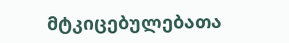მტკიცებულებათა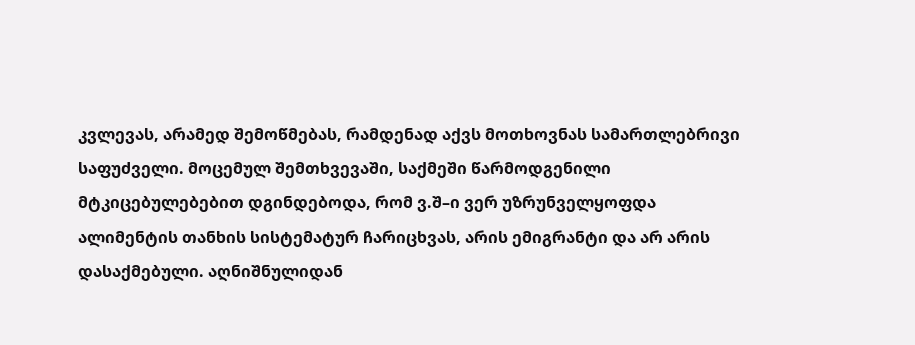კვლევას, არამედ შემოწმებას, რამდენად აქვს მოთხოვნას სამართლებრივი საფუძველი. მოცემულ შემთხვევაში, საქმეში წარმოდგენილი მტკიცებულებებით დგინდებოდა, რომ ვ.შ–ი ვერ უზრუნველყოფდა ალიმენტის თანხის სისტემატურ ჩარიცხვას, არის ემიგრანტი და არ არის დასაქმებული. აღნიშნულიდან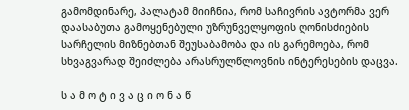გამომდინარე, პალატამ მიიჩნია, რომ საჩივრის ავტორმა ვერ დაასაბუთა გამოყენებული უზრუნველყოფის ღონისძიების სარჩელის მიზნებთან შეუსაბამობა და ის გარემოება, რომ სხვაგვარად შეიძლება არასრულწლოვნის ინტერესების დაცვა.

ს ა მ ო ტ ი ვ ა ც ი ო ნ ა წ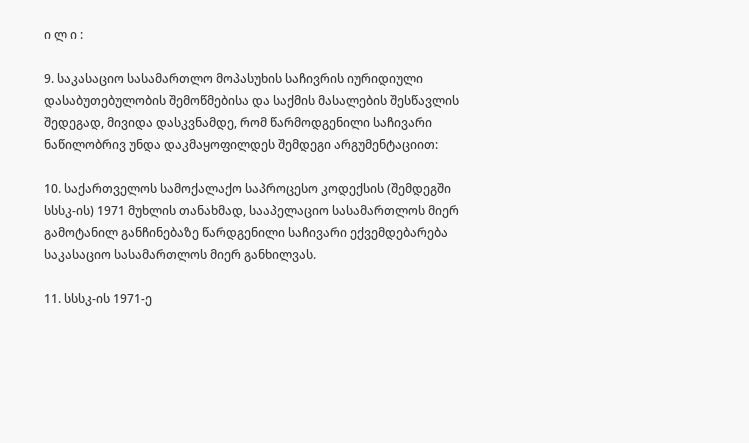ი ლ ი :

9. საკასაციო სასამართლო მოპასუხის საჩივრის იურიდიული დასაბუთებულობის შემოწმებისა და საქმის მასალების შესწავლის შედეგად, მივიდა დასკვნამდე, რომ წარმოდგენილი საჩივარი ნაწილობრივ უნდა დაკმაყოფილდეს შემდეგი არგუმენტაციით:

10. საქართველოს სამოქალაქო საპროცესო კოდექსის (შემდეგში სსსკ-ის) 1971 მუხლის თანახმად, სააპელაციო სასამართლოს მიერ გამოტანილ განჩინებაზე წარდგენილი საჩივარი ექვემდებარება საკასაციო სასამართლოს მიერ განხილვას.

11. სსსკ-ის 1971-ე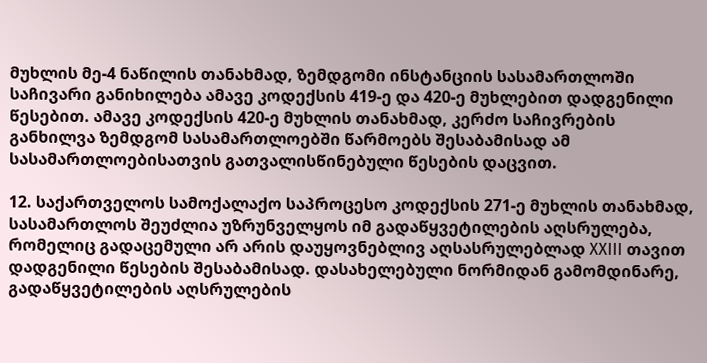მუხლის მე-4 ნაწილის თანახმად, ზემდგომი ინსტანციის სასამართლოში საჩივარი განიხილება ამავე კოდექსის 419-ე და 420-ე მუხლებით დადგენილი წესებით. ამავე კოდექსის 420-ე მუხლის თანახმად, კერძო საჩივრების განხილვა ზემდგომ სასამართლოებში წარმოებს შესაბამისად ამ სასამართლოებისათვის გათვალისწინებული წესების დაცვით.

12. საქართველოს სამოქალაქო საპროცესო კოდექსის 271-ე მუხლის თანახმად, სასამართლოს შეუძლია უზრუნველყოს იმ გადაწყვეტილების აღსრულება, რომელიც გადაცემული არ არის დაუყოვნებლივ აღსასრულებლად XXIII თავით დადგენილი წესების შესაბამისად. დასახელებული ნორმიდან გამომდინარე, გადაწყვეტილების აღსრულების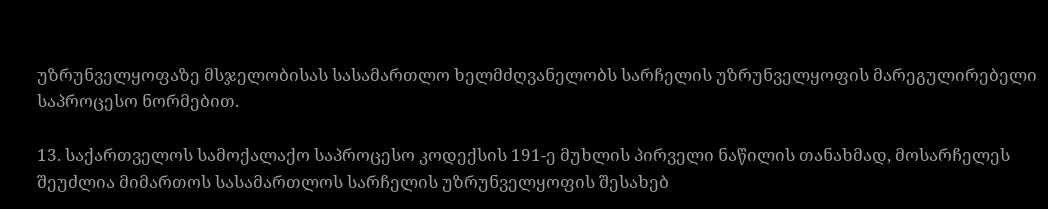უზრუნველყოფაზე მსჯელობისას სასამართლო ხელმძღვანელობს სარჩელის უზრუნველყოფის მარეგულირებელი საპროცესო ნორმებით.

13. საქართველოს სამოქალაქო საპროცესო კოდექსის 191-ე მუხლის პირველი ნაწილის თანახმად, მოსარჩელეს შეუძლია მიმართოს სასამართლოს სარჩელის უზრუნველყოფის შესახებ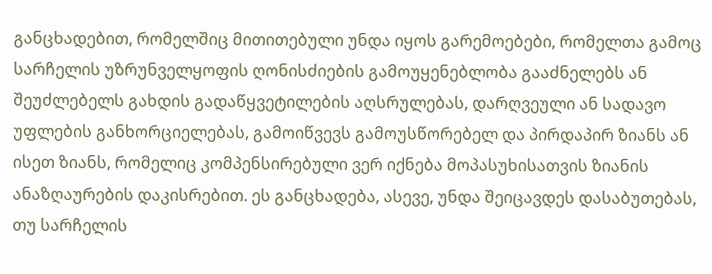განცხადებით, რომელშიც მითითებული უნდა იყოს გარემოებები, რომელთა გამოც სარჩელის უზრუნველყოფის ღონისძიების გამოუყენებლობა გააძნელებს ან შეუძლებელს გახდის გადაწყვეტილების აღსრულებას, დარღვეული ან სადავო უფლების განხორციელებას, გამოიწვევს გამოუსწორებელ და პირდაპირ ზიანს ან ისეთ ზიანს, რომელიც კომპენსირებული ვერ იქნება მოპასუხისათვის ზიანის ანაზღაურების დაკისრებით. ეს განცხადება, ასევე, უნდა შეიცავდეს დასაბუთებას, თუ სარჩელის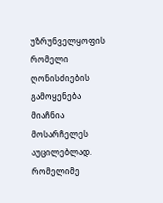უზრუნველყოფის რომელი ღონისძიების გამოყენება მიაჩნია მოსარჩელეს აუცილებლად. რომელიმე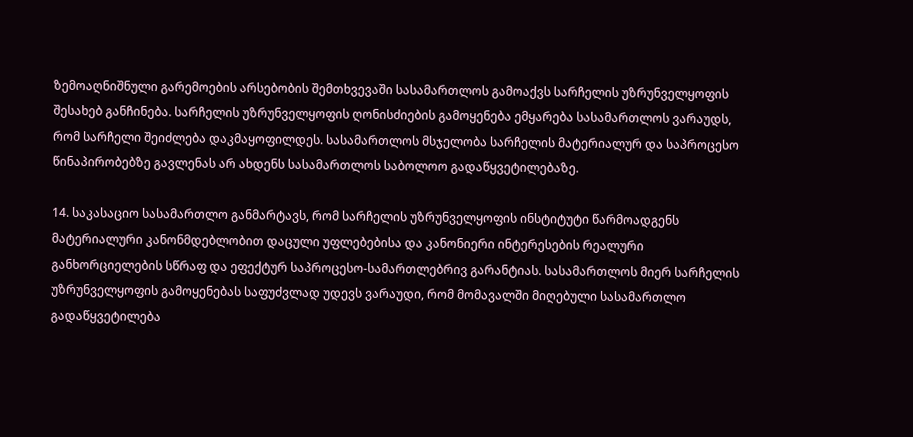ზემოაღნიშნული გარემოების არსებობის შემთხვევაში სასამართლოს გამოაქვს სარჩელის უზრუნველყოფის შესახებ განჩინება. სარჩელის უზრუნველყოფის ღონისძიების გამოყენება ემყარება სასამართლოს ვარაუდს, რომ სარჩელი შეიძლება დაკმაყოფილდეს. სასამართლოს მსჯელობა სარჩელის მატერიალურ და საპროცესო წინაპირობებზე გავლენას არ ახდენს სასამართლოს საბოლოო გადაწყვეტილებაზე.

14. საკასაციო სასამართლო განმარტავს, რომ სარჩელის უზრუნველყოფის ინსტიტუტი წარმოადგენს მატერიალური კანონმდებლობით დაცული უფლებებისა და კანონიერი ინტერესების რეალური განხორციელების სწრაფ და ეფექტურ საპროცესო-სამართლებრივ გარანტიას. სასამართლოს მიერ სარჩელის უზრუნველყოფის გამოყენებას საფუძვლად უდევს ვარაუდი, რომ მომავალში მიღებული სასამართლო გადაწყვეტილება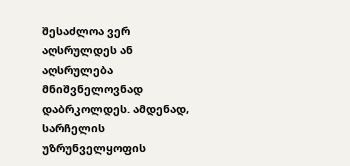შესაძლოა ვერ აღსრულდეს ან აღსრულება მნიშვნელოვნად დაბრკოლდეს. ამდენად, სარჩელის უზრუნველყოფის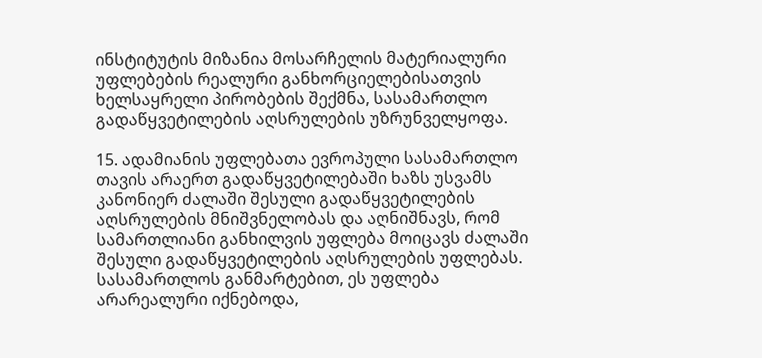ინსტიტუტის მიზანია მოსარჩელის მატერიალური უფლებების რეალური განხორციელებისათვის ხელსაყრელი პირობების შექმნა, სასამართლო გადაწყვეტილების აღსრულების უზრუნველყოფა.

15. ადამიანის უფლებათა ევროპული სასამართლო თავის არაერთ გადაწყვეტილებაში ხაზს უსვამს კანონიერ ძალაში შესული გადაწყვეტილების აღსრულების მნიშვნელობას და აღნიშნავს, რომ სამართლიანი განხილვის უფლება მოიცავს ძალაში შესული გადაწყვეტილების აღსრულების უფლებას. სასამართლოს განმარტებით, ეს უფლება არარეალური იქნებოდა,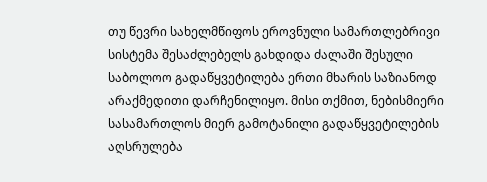თუ წევრი სახელმწიფოს ეროვნული სამართლებრივი სისტემა შესაძლებელს გახდიდა ძალაში შესული საბოლოო გადაწყვეტილება ერთი მხარის საზიანოდ არაქმედითი დარჩენილიყო. მისი თქმით, ნებისმიერი სასამართლოს მიერ გამოტანილი გადაწყვეტილების აღსრულება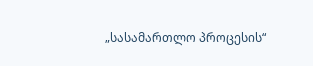„სასამართლო პროცესის“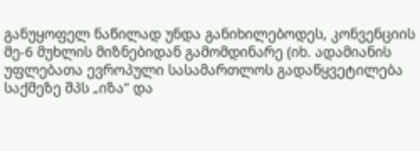განუყოფელ ნაწილად უნდა განიხილებოდეს, კონვენციის მე-6 მუხლის მიზნებიდან გამომდინარე (იხ. ადამიანის უფლებათა ევროპული სასამართლოს გადაწყვეტილება საქმეზე შპს „იზა“ და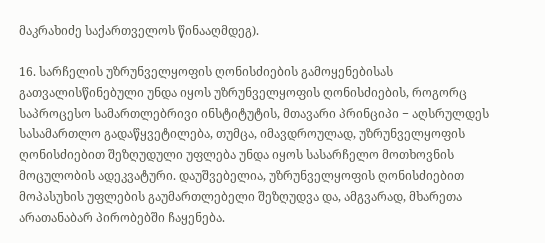მაკრახიძე საქართველოს წინააღმდეგ).

16. სარჩელის უზრუნველყოფის ღონისძიების გამოყენებისას გათვალისწინებული უნდა იყოს უზრუნველყოფის ღონისძიების, როგორც საპროცესო სამართლებრივი ინსტიტუტის, მთავარი პრინციპი − აღსრულდეს სასამართლო გადაწყვეტილება, თუმცა, იმავდროულად, უზრუნველყოფის ღონისძიებით შეზღუდული უფლება უნდა იყოს სასარჩელო მოთხოვნის მოცულობის ადეკვატური. დაუშვებელია, უზრუნველყოფის ღონისძიებით მოპასუხის უფლების გაუმართლებელი შეზღუდვა და, ამგვარად, მხარეთა არათანაბარ პირობებში ჩაყენება.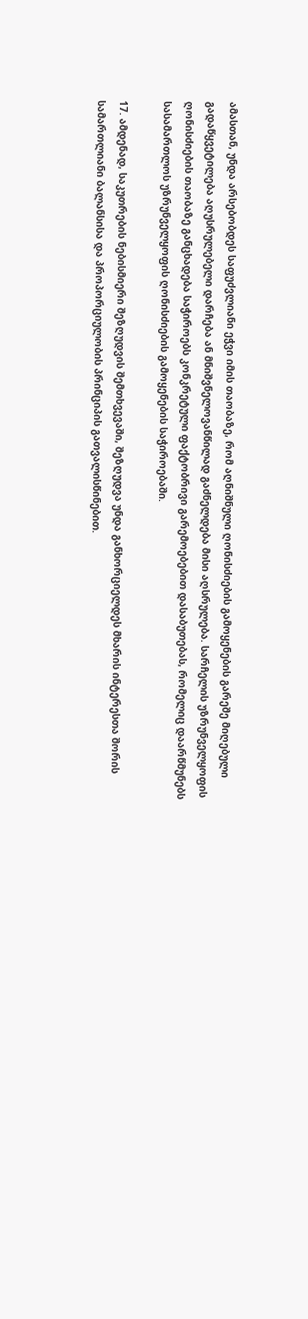ამასთან, უნდა არსებობდეს საფუძვლიანი ეჭვი იმის თაობაზე, რომ აღნიშნული ღონისძიების გამოყენების გარეშე მიღებული გადაწყვეტილება აღუსრულებელი დარჩება ან მნიშვნელოვანწილად გაძნელდება მისი აღსრულება. სარჩელის უზრუნველყოფის ღონისძიების თაობაზე განცხადება საჭიროებს კონკრეტული ფაქტობრივი გარემოებებით დასაბუთებას, რომელიც დაარწმუნებს სასამართლოს უზრუნველყოფის ღონისძიების გამოყენების საჭიროებაში.

17. ამდენად, საკუთრების ნებისმიერი შეზღუდვის შემთხვევაში, შეზღუდვა უნდა განხორციელდეს მხარის ინტერესთა შორის სამართლიანი ბალანსისა და პროპორციულობის პრინციპის გათვალისწინებით.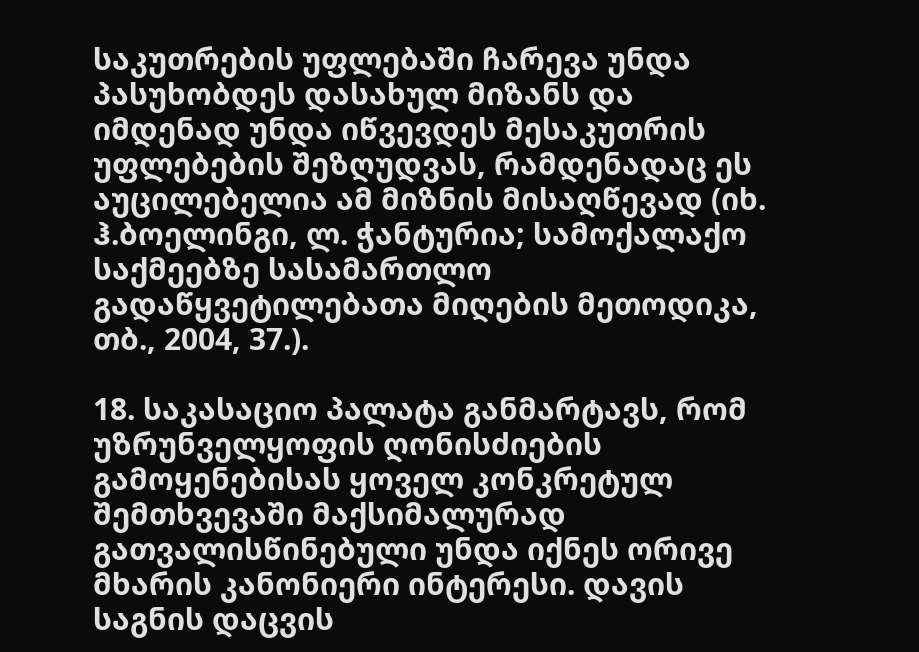საკუთრების უფლებაში ჩარევა უნდა პასუხობდეს დასახულ მიზანს და იმდენად უნდა იწვევდეს მესაკუთრის უფლებების შეზღუდვას, რამდენადაც ეს აუცილებელია ამ მიზნის მისაღწევად (იხ. ჰ.ბოელინგი, ლ. ჭანტურია; სამოქალაქო საქმეებზე სასამართლო გადაწყვეტილებათა მიღების მეთოდიკა, თბ., 2004, 37.).

18. საკასაციო პალატა განმარტავს, რომ უზრუნველყოფის ღონისძიების გამოყენებისას ყოველ კონკრეტულ შემთხვევაში მაქსიმალურად გათვალისწინებული უნდა იქნეს ორივე მხარის კანონიერი ინტერესი. დავის საგნის დაცვის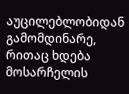აუცილებლობიდან გამომდინარე, რითაც ხდება მოსარჩელის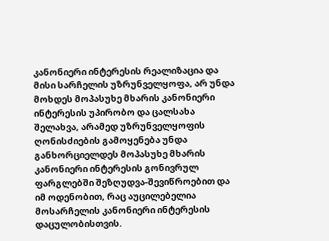კანონიერი ინტერესის რეალიზაცია და მისი სარჩელის უზრუნველყოფა, არ უნდა მოხდეს მოპასუხე მხარის კანონიერი ინტერესის უპირობო და ცალსახა შელახვა, არამედ უზრუნველყოფის ღონისძიების გამოყენება უნდა განხორციელდეს მოპასუხე მხარის კანონიერი ინტერესის გონივრულ ფარგლებში შეზღუდვა-შევიწროებით და იმ ოდენობით, რაც აუცილებელია მოსარჩელის კანონიერი ინტერესის დაცულობისთვის.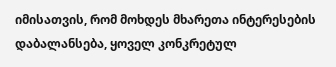იმისათვის, რომ მოხდეს მხარეთა ინტერესების დაბალანსება, ყოველ კონკრეტულ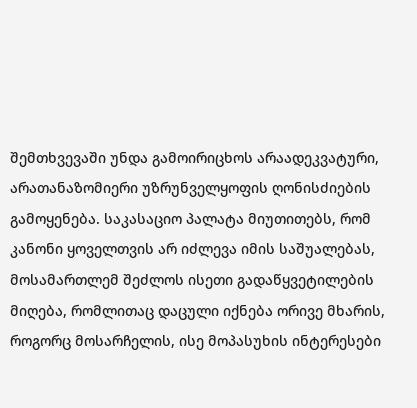შემთხვევაში უნდა გამოირიცხოს არაადეკვატური, არათანაზომიერი უზრუნველყოფის ღონისძიების გამოყენება. საკასაციო პალატა მიუთითებს, რომ კანონი ყოველთვის არ იძლევა იმის საშუალებას, მოსამართლემ შეძლოს ისეთი გადაწყვეტილების მიღება, რომლითაც დაცული იქნება ორივე მხარის, როგორც მოსარჩელის, ისე მოპასუხის ინტერესები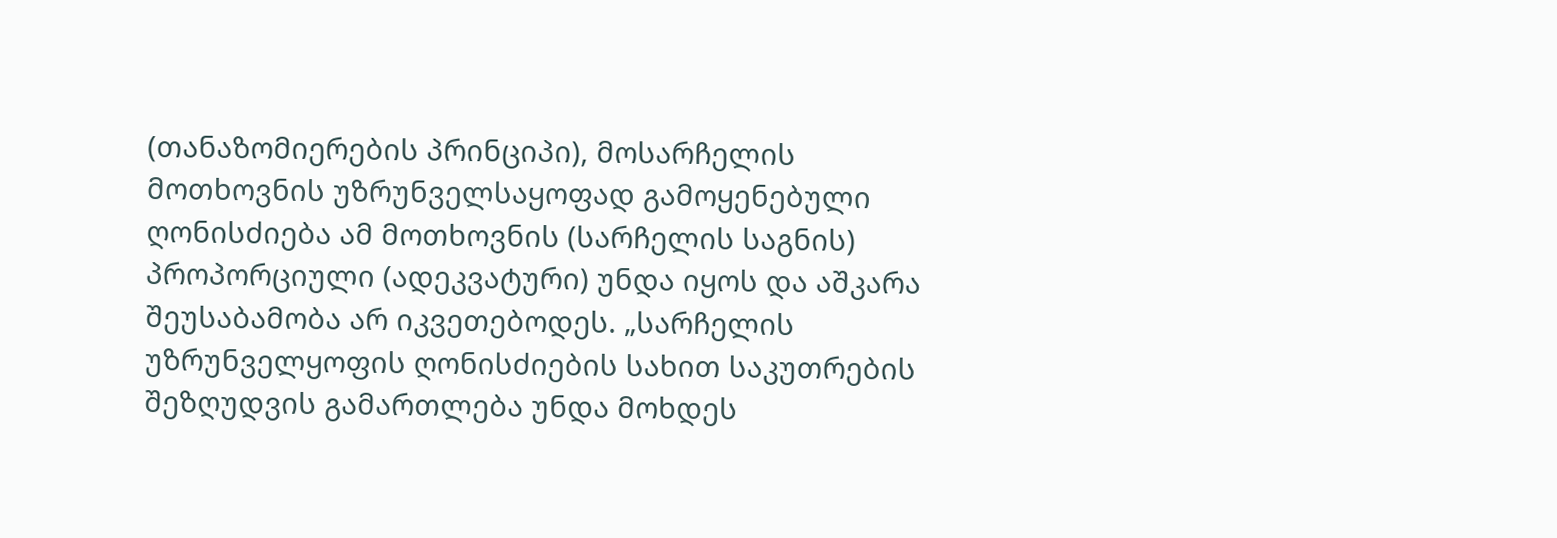(თანაზომიერების პრინციპი), მოსარჩელის მოთხოვნის უზრუნველსაყოფად გამოყენებული ღონისძიება ამ მოთხოვნის (სარჩელის საგნის) პროპორციული (ადეკვატური) უნდა იყოს და აშკარა შეუსაბამობა არ იკვეთებოდეს. „სარჩელის უზრუნველყოფის ღონისძიების სახით საკუთრების შეზღუდვის გამართლება უნდა მოხდეს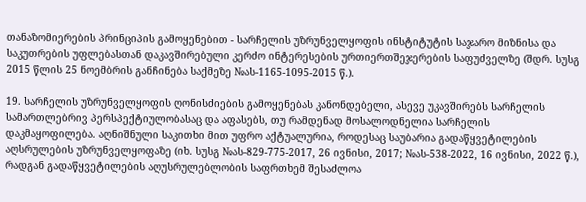თანაზომიერების პრინციპის გამოყენებით - სარჩელის უზრუნველყოფის ინსტიტუტის საჯარო მიზნისა და საკუთრების უფლებასთან დაკავშირებული კერძო ინტერესების ურთიერთშეჯერების საფუძველზე (შდრ. სუსგ 2015 წლის 25 ნოემბრის განჩინება საქმეზე №ას-1165-1095-2015 წ.).

19. სარჩელის უზრუნველყოფის ღონისძიების გამოყენებას კანონდებელი, ასევე უკავშირებს სარჩელის სამართლებრივ პერსპექტიულობასაც და აფასებს, თუ რამდენად მოსალოდნელია სარჩელის დაკმაყოფილება. აღნიშნული საკითხი მით უფრო აქტუალურია, როდესაც საუბარია გადაწყვეტილების აღსრულების უზრუნველყოფაზე (იხ. სუსგ №ას-829-775-2017, 26 ივნისი, 2017; №ას-538-2022, 16 ივნისი, 2022 წ.), რადგან გადაწყვეტილების აღუსრულებლობის საფრთხემ შესაძლოა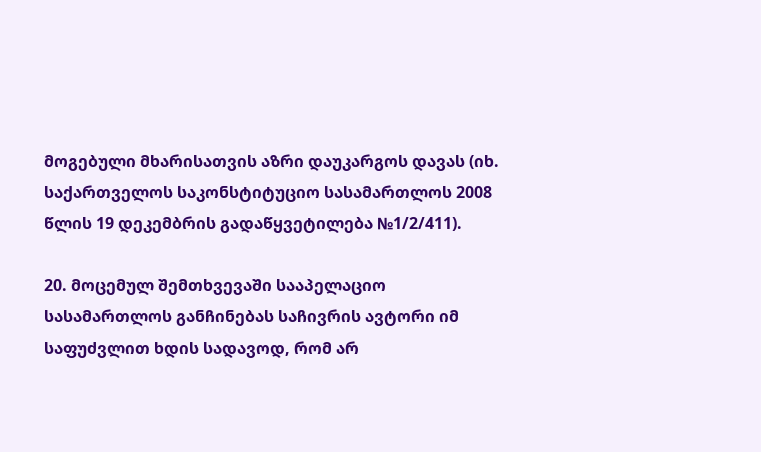მოგებული მხარისათვის აზრი დაუკარგოს დავას (იხ. საქართველოს საკონსტიტუციო სასამართლოს 2008 წლის 19 დეკემბრის გადაწყვეტილება №1/2/411).

20. მოცემულ შემთხვევაში სააპელაციო სასამართლოს განჩინებას საჩივრის ავტორი იმ საფუძვლით ხდის სადავოდ, რომ არ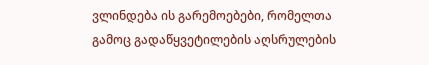ვლინდება ის გარემოებები, რომელთა გამოც გადაწყვეტილების აღსრულების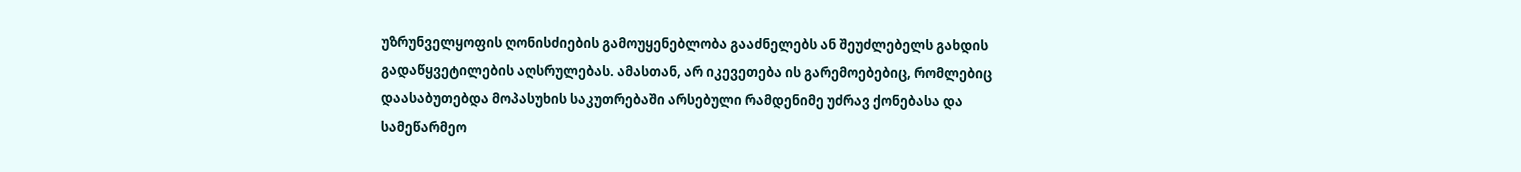უზრუნველყოფის ღონისძიების გამოუყენებლობა გააძნელებს ან შეუძლებელს გახდის გადაწყვეტილების აღსრულებას. ამასთან, არ იკევეთება ის გარემოებებიც, რომლებიც დაასაბუთებდა მოპასუხის საკუთრებაში არსებული რამდენიმე უძრავ ქონებასა და სამეწარმეო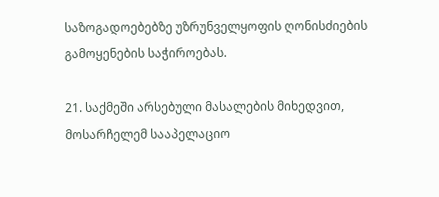საზოგადოებებზე უზრუნველყოფის ღონისძიების გამოყენების საჭიროებას.

21. საქმეში არსებული მასალების მიხედვით, მოსარჩელემ სააპელაციო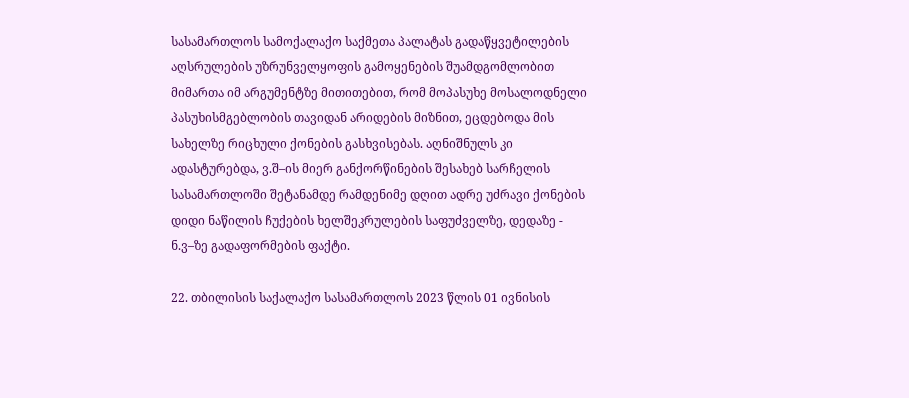სასამართლოს სამოქალაქო საქმეთა პალატას გადაწყვეტილების აღსრულების უზრუნველყოფის გამოყენების შუამდგომლობით მიმართა იმ არგუმენტზე მითითებით, რომ მოპასუხე მოსალოდნელი პასუხისმგებლობის თავიდან არიდების მიზნით, ეცდებოდა მის სახელზე რიცხული ქონების გასხვისებას. აღნიშნულს კი ადასტურებდა, ვ.შ–ის მიერ განქორწინების შესახებ სარჩელის სასამართლოში შეტანამდე რამდენიმე დღით ადრე უძრავი ქონების დიდი ნაწილის ჩუქების ხელშეკრულების საფუძველზე, დედაზე - ნ.ვ–ზე გადაფორმების ფაქტი.

22. თბილისის საქალაქო სასამართლოს 2023 წლის 01 ივნისის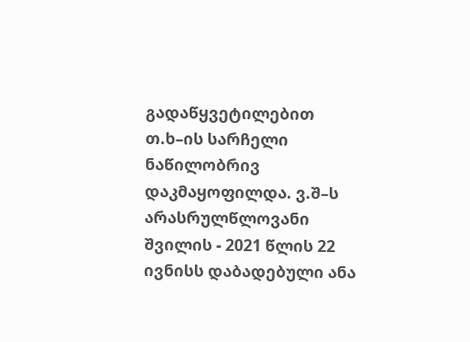გადაწყვეტილებით თ.ხ–ის სარჩელი ნაწილობრივ დაკმაყოფილდა. ვ.შ–ს არასრულწლოვანი შვილის - 2021 წლის 22 ივნისს დაბადებული ანა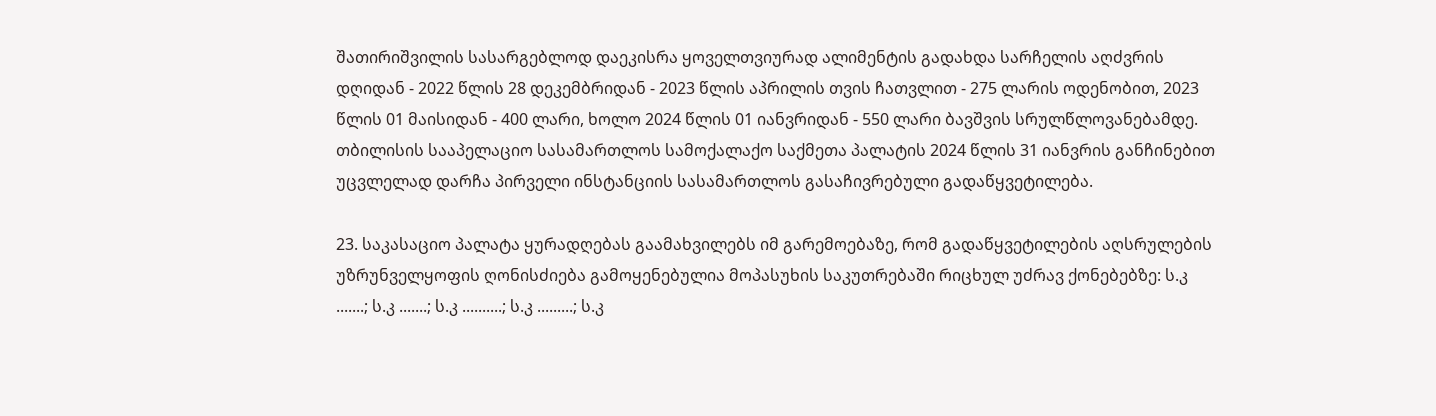შათირიშვილის სასარგებლოდ დაეკისრა ყოველთვიურად ალიმენტის გადახდა სარჩელის აღძვრის დღიდან - 2022 წლის 28 დეკემბრიდან - 2023 წლის აპრილის თვის ჩათვლით - 275 ლარის ოდენობით, 2023 წლის 01 მაისიდან - 400 ლარი, ხოლო 2024 წლის 01 იანვრიდან - 550 ლარი ბავშვის სრულწლოვანებამდე. თბილისის სააპელაციო სასამართლოს სამოქალაქო საქმეთა პალატის 2024 წლის 31 იანვრის განჩინებით უცვლელად დარჩა პირველი ინსტანციის სასამართლოს გასაჩივრებული გადაწყვეტილება.

23. საკასაციო პალატა ყურადღებას გაამახვილებს იმ გარემოებაზე, რომ გადაწყვეტილების აღსრულების უზრუნველყოფის ღონისძიება გამოყენებულია მოპასუხის საკუთრებაში რიცხულ უძრავ ქონებებზე: ს.კ .......; ს.კ .......; ს.კ ..........; ს.კ .........; ს.კ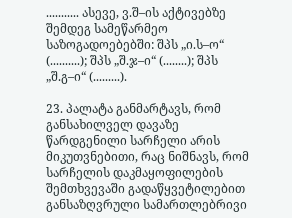........... ასევე, ვ.შ–ის აქტივებზე შემდეგ სამეწარმეო საზოგადოებებში: შპს „ი.ს–ო“ (..........); შპს „შ.ჯ–ი“ (........); შპს „შ.გ–ი“ (.........).

23. პალატა განმარტავს, რომ განსახილველ დავაზე წარდგენილი სარჩელი არის მიკუთვნებითი, რაც ნიშნავს, რომ სარჩელის დაკმაყოფილების შემთხვევაში გადაწყვეტილებით განსაზღვრული სამართლებრივი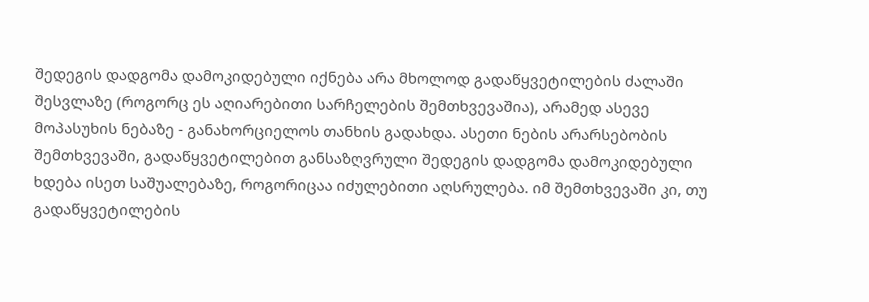შედეგის დადგომა დამოკიდებული იქნება არა მხოლოდ გადაწყვეტილების ძალაში შესვლაზე (როგორც ეს აღიარებითი სარჩელების შემთხვევაშია), არამედ ასევე მოპასუხის ნებაზე - განახორციელოს თანხის გადახდა. ასეთი ნების არარსებობის შემთხვევაში, გადაწყვეტილებით განსაზღვრული შედეგის დადგომა დამოკიდებული ხდება ისეთ საშუალებაზე, როგორიცაა იძულებითი აღსრულება. იმ შემთხვევაში კი, თუ გადაწყვეტილების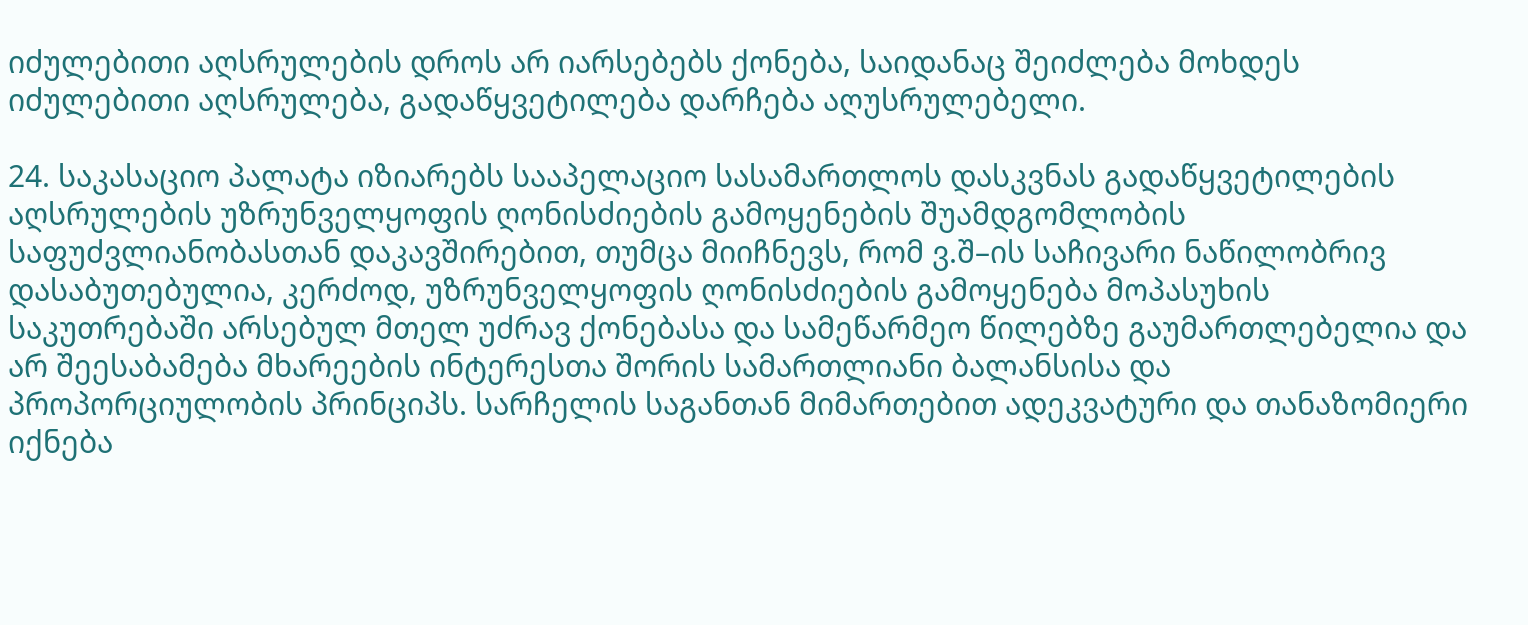იძულებითი აღსრულების დროს არ იარსებებს ქონება, საიდანაც შეიძლება მოხდეს იძულებითი აღსრულება, გადაწყვეტილება დარჩება აღუსრულებელი.

24. საკასაციო პალატა იზიარებს სააპელაციო სასამართლოს დასკვნას გადაწყვეტილების აღსრულების უზრუნველყოფის ღონისძიების გამოყენების შუამდგომლობის საფუძვლიანობასთან დაკავშირებით, თუმცა მიიჩნევს, რომ ვ.შ–ის საჩივარი ნაწილობრივ დასაბუთებულია, კერძოდ, უზრუნველყოფის ღონისძიების გამოყენება მოპასუხის საკუთრებაში არსებულ მთელ უძრავ ქონებასა და სამეწარმეო წილებზე გაუმართლებელია და არ შეესაბამება მხარეების ინტერესთა შორის სამართლიანი ბალანსისა და პროპორციულობის პრინციპს. სარჩელის საგანთან მიმართებით ადეკვატური და თანაზომიერი იქნება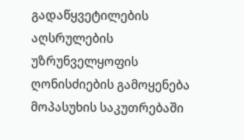გადაწყვეტილების აღსრულების უზრუნველყოფის ღონისძიების გამოყენება მოპასუხის საკუთრებაში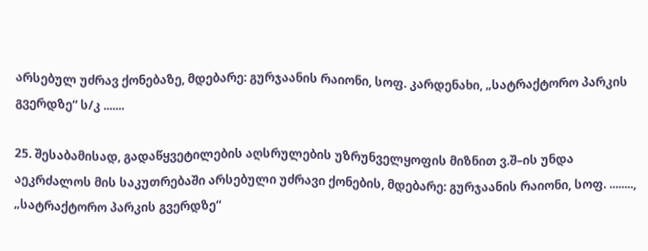არსებულ უძრავ ქონებაზე, მდებარე: გურჯაანის რაიონი, სოფ. კარდენახი, „სატრაქტორო პარკის გვერდზე“ ს/კ .......

25. შესაბამისად, გადაწყვეტილების აღსრულების უზრუნველყოფის მიზნით ვ.შ–ის უნდა აეკრძალოს მის საკუთრებაში არსებული უძრავი ქონების, მდებარე: გურჯაანის რაიონი, სოფ. ........, „სატრაქტორო პარკის გვერდზე“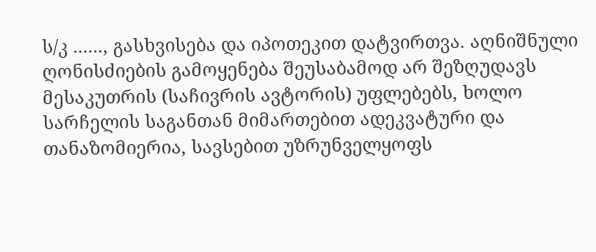ს/კ ......, გასხვისება და იპოთეკით დატვირთვა. აღნიშნული ღონისძიების გამოყენება შეუსაბამოდ არ შეზღუდავს მესაკუთრის (საჩივრის ავტორის) უფლებებს, ხოლო სარჩელის საგანთან მიმართებით ადეკვატური და თანაზომიერია, სავსებით უზრუნველყოფს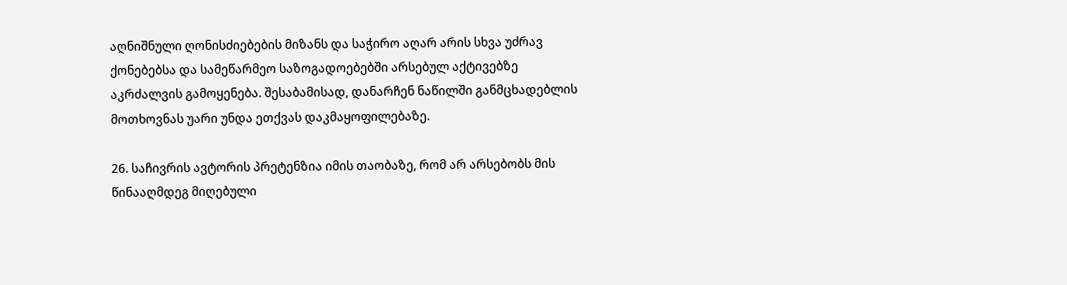აღნიშნული ღონისძიებების მიზანს და საჭირო აღარ არის სხვა უძრავ ქონებებსა და სამეწარმეო საზოგადოებებში არსებულ აქტივებზე აკრძალვის გამოყენება. შესაბამისად, დანარჩენ ნაწილში განმცხადებლის მოთხოვნას უარი უნდა ეთქვას დაკმაყოფილებაზე.

26. საჩივრის ავტორის პრეტენზია იმის თაობაზე, რომ არ არსებობს მის წინააღმდეგ მიღებული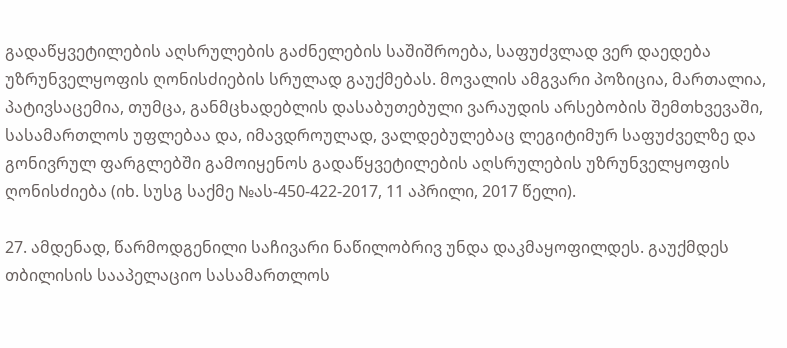გადაწყვეტილების აღსრულების გაძნელების საშიშროება, საფუძვლად ვერ დაედება უზრუნველყოფის ღონისძიების სრულად გაუქმებას. მოვალის ამგვარი პოზიცია, მართალია, პატივსაცემია, თუმცა, განმცხადებლის დასაბუთებული ვარაუდის არსებობის შემთხვევაში, სასამართლოს უფლებაა და, იმავდროულად, ვალდებულებაც ლეგიტიმურ საფუძველზე და გონივრულ ფარგლებში გამოიყენოს გადაწყვეტილების აღსრულების უზრუნველყოფის ღონისძიება (იხ. სუსგ საქმე №ას-450-422-2017, 11 აპრილი, 2017 წელი).

27. ამდენად, წარმოდგენილი საჩივარი ნაწილობრივ უნდა დაკმაყოფილდეს. გაუქმდეს თბილისის სააპელაციო სასამართლოს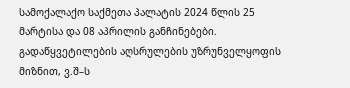სამოქალაქო საქმეთა პალატის 2024 წლის 25 მარტისა და 08 აპრილის განჩინებები. გადაწყვეტილების აღსრულების უზრუნველყოფის მიზნით, ვ.შ–ს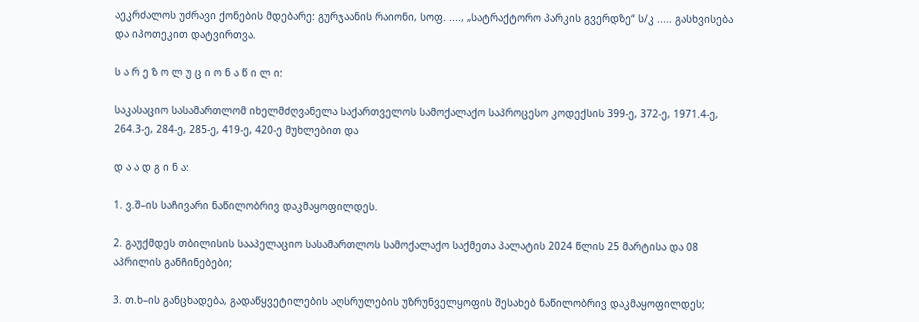აეკრძალოს უძრავი ქონების მდებარე: გურჯაანის რაიონი, სოფ. ...., „სატრაქტორო პარკის გვერდზე“ ს/კ ..... გასხვისება და იპოთეკით დატვირთვა.

ს ა რ ე ზ ო ლ უ ც ი ო ნ ა წ ი ლ ი:

საკასაციო სასამართლომ იხელმძღვანელა საქართველოს სამოქალაქო საპროცესო კოდექსის 399-ე, 372-ე, 1971.4-ე, 264.3-ე, 284-ე, 285-ე, 419-ე, 420-ე მუხლებით და

დ ა ა დ გ ი ნ ა:

1. ვ.შ–ის საჩივარი ნაწილობრივ დაკმაყოფილდეს.

2. გაუქმდეს თბილისის სააპელაციო სასამართლოს სამოქალაქო საქმეთა პალატის 2024 წლის 25 მარტისა და 08 აპრილის განჩინებები;

3. თ.ხ–ის განცხადება, გადაწყვეტილების აღსრულების უზრუნველყოფის შესახებ ნაწილობრივ დაკმაყოფილდეს;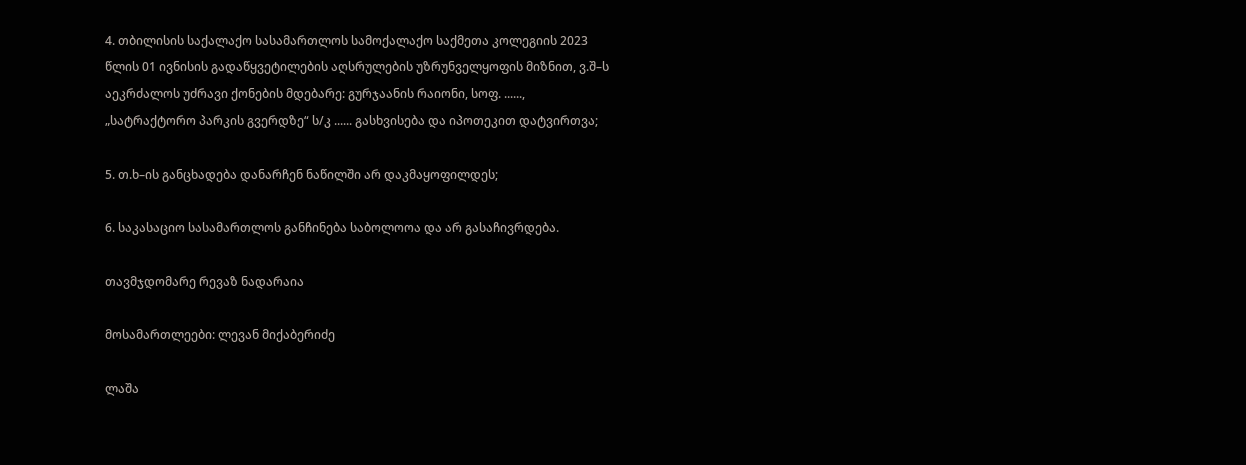4. თბილისის საქალაქო სასამართლოს სამოქალაქო საქმეთა კოლეგიის 2023 წლის 01 ივნისის გადაწყვეტილების აღსრულების უზრუნველყოფის მიზნით, ვ.შ–ს აეკრძალოს უძრავი ქონების მდებარე: გურჯაანის რაიონი, სოფ. ......, „სატრაქტორო პარკის გვერდზე“ ს/კ ...... გასხვისება და იპოთეკით დატვირთვა;

5. თ.ხ–ის განცხადება დანარჩენ ნაწილში არ დაკმაყოფილდეს;

6. საკასაციო სასამართლოს განჩინება საბოლოოა და არ გასაჩივრდება.

თავმჯდომარე რევაზ ნადარაია

მოსამართლეები: ლევან მიქაბერიძე

ლაშა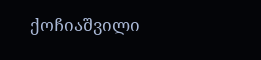ქოჩიაშვილი